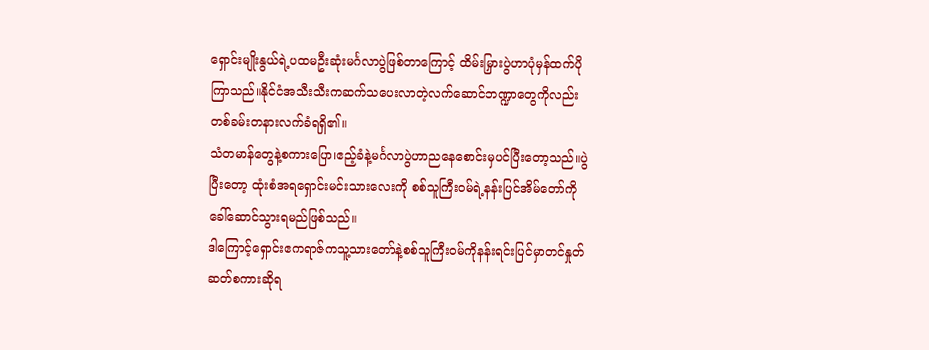ရှောင်းမျိုးနွယ်ရဲ့ပထမဦးဆုံးမင်္ဂလာပွဲဖြစ်တာကြောင့် ထိမ်းမြှားပွဲဟာပုံမှန်ထက်ပိုကြာသည်။နိုင်ငံအသီးသီးကဆက်သပေးလာတဲ့လက်ဆောင်ဘဏ္ဍာတွေကိုလည်းတစ်ခမ်းတနားလက်ခံရရှိ၏။
သံတမာန်တွေနဲ့စကားပြော၊ဧည့်ခံနဲ့မင်္ဂလာပွဲဟာညနေစောင်းမှပင်ပြီးတော့သည်။ပွဲပြီးတော့ ထုံးစံအရရှောင်းမင်းသားလေးကို စစ်သူကြီးဝမ်ရဲ့နန်းပြင်အိမ်တော်ကိုခေါ်ဆောင်သွားရမည်ဖြစ်သည်။
ဒါကြောင့်ရှောင်းဧကရာဇ်ကသူ့သားတော်နဲ့စစ်သူကြီးဝမ်ကိုနန်းရင်းပြင်မှာတင်နှုတ်ဆတ်စကားဆိုရ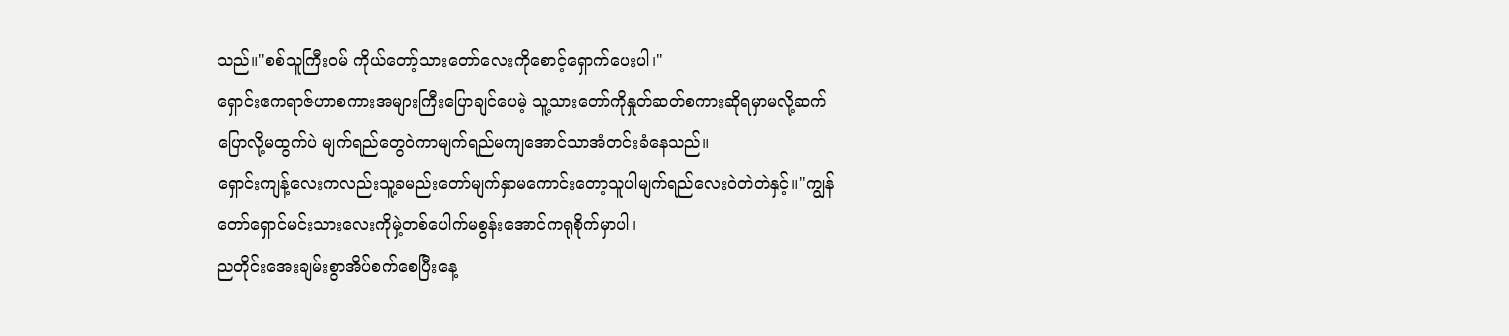သည်။"စစ်သူကြီးဝမ် ကိုယ်တော့်သားတော်လေးကိုစောင့်ရှောက်ပေးပါ၊"
ရှောင်းဧကရာဇ်ဟာစကားအများကြီးပြောချင်ပေမဲ့ သူ့သားတော်ကိုနှုတ်ဆတ်စကားဆိုရမှာမလို့ဆက်ပြောလို့မထွက်ပဲ မျက်ရည်တွေဝဲကာမျက်ရည်မကျအောင်သာအံတင်းခံနေသည်။
ရှောင်းကျန့်လေးကလည်းသူ့ခမည်းတော်မျက်နှာမကောင်းတော့သူပါမျက်ရည်လေးဝဲတဲတဲနှင့်။"ကျွန်တော်ရှောင်မင်းသားလေးကိုမှဲ့တစ်ပေါက်မစွန်းအောင်ကရုစိုက်မှာပါ၊
ညတိုင်းအေးချမ်းစွာအိပ်စက်စေပြီးနေ့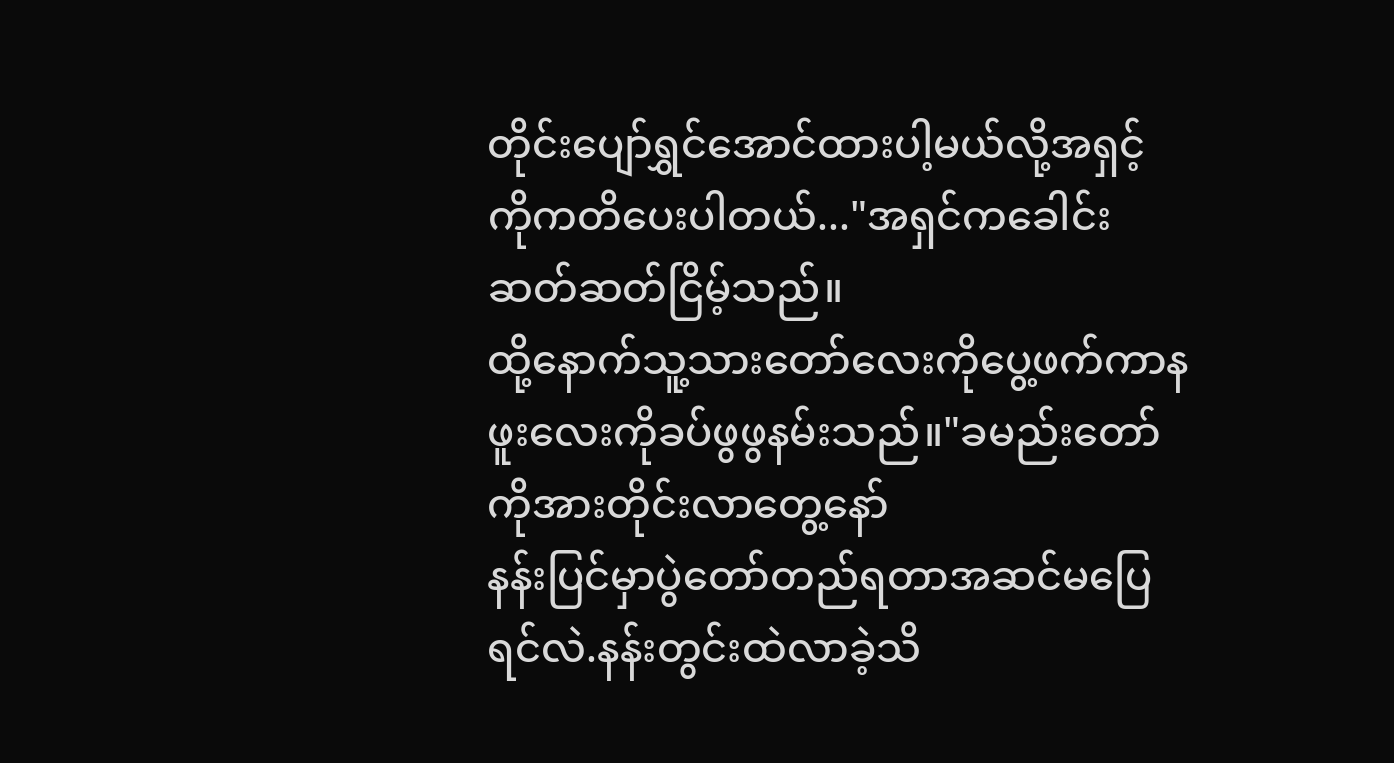တိုင်းပျော်ရွှင်အောင်ထားပါ့မယ်လို့အရှင့်ကိုကတိပေးပါတယ်..."အရှင်ကခေါင်းဆတ်ဆတ်ငြိမ့်သည်။
ထို့နောက်သူ့သားတော်လေးကိုပွေ့ဖက်ကာနဖူးလေးကိုခပ်ဖွဖွနမ်းသည်။"ခမည်းတော်ကိုအားတိုင်းလာတွေ့နော်
နန်းပြင်မှာပွဲတော်တည်ရတာအဆင်မပြေရင်လဲ.နန်းတွင်းထဲလာခဲ့သိ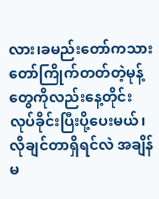လား၊ခမည်းတော်ကသားတော်ကြိုက်တတ်တဲ့မုန့်တွေကိုလည်းနေ့တိုင်းလုပ်ခိုင်းပြီးပို့ပေးမယ်၊ လိုချင်တာရှိရင်လဲ အချိန်မ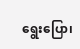ရွေးပြော၊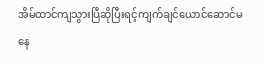အိမ်ထာင်ကျသွားပြီဆိုပြီးရင့်ကျက်ချင်ယောင်ဆောင်မနေ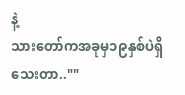နဲ့
သားတော်ကအခုမှ၁၉နှစ်ပဲရှိသေးတာ..""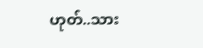ဟုတ်..သား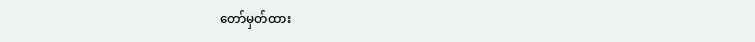တော်မှတ်ထား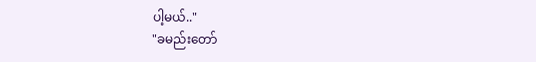ပါ့မယ်.."
"ခမည်းတော်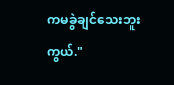ကမခွဲချင်သေးဘူးကွယ်."